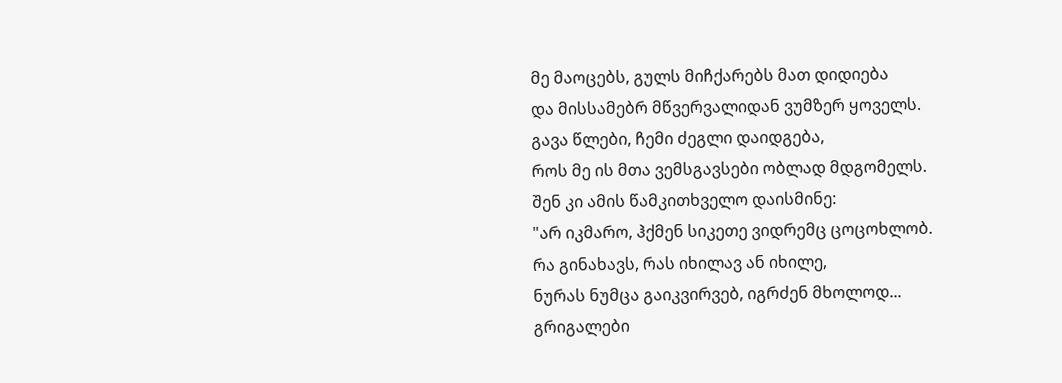მე მაოცებს, გულს მიჩქარებს მათ დიდიება
და მისსამებრ მწვერვალიდან ვუმზერ ყოველს.
გავა წლები, ჩემი ძეგლი დაიდგება,
როს მე ის მთა ვემსგავსები ობლად მდგომელს.
შენ კი ამის წამკითხველო დაისმინე:
"არ იკმარო, ჰქმენ სიკეთე ვიდრემც ცოცოხლობ.
რა გინახავს, რას იხილავ ან იხილე,
ნურას ნუმცა გაიკვირვებ, იგრძენ მხოლოდ...
გრიგალები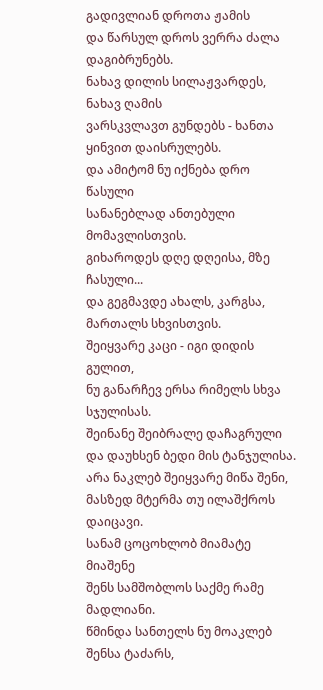გადივლიან დროთა ჟამის
და წარსულ დროს ვერრა ძალა დაგიბრუნებს.
ნახავ დილის სილაჟვარდეს, ნახავ ღამის
ვარსკვლავთ გუნდებს - ხანთა ყინვით დაისრულებს.
და ამიტომ ნუ იქნება დრო წასული
სანანებლად ანთებული მომავლისთვის.
გიხაროდეს დღე დღეისა, მზე ჩასული...
და გეგმავდე ახალს, კარგსა, მართალს სხვისთვის.
შეიყვარე კაცი - იგი დიდის გულით,
ნუ განარჩევ ერსა რიმელს სხვა სჯულისას.
შეინანე შეიბრალე დაჩაგრული
და დაუხსენ ბედი მის ტანჯულისა.
არა ნაკლებ შეიყვარე მიწა შენი,
მასზედ მტერმა თუ ილაშქროს დაიცავი.
სანამ ცოცოხლობ მიამატე მიაშენე
შენს სამშობლოს საქმე რამე მადლიანი.
წმინდა სანთელს ნუ მოაკლებ შენსა ტაძარს,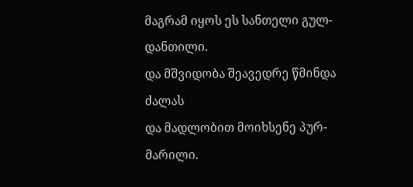მაგრამ იყოს ეს სანთელი გულ-დანთილი.
და მშვიდობა შეავედრე წმინდა ძალას
და მადლობით მოიხსენე პურ-მარილი.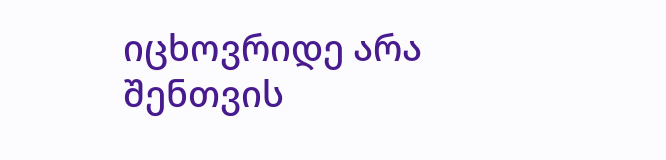იცხოვრიდე არა შენთვის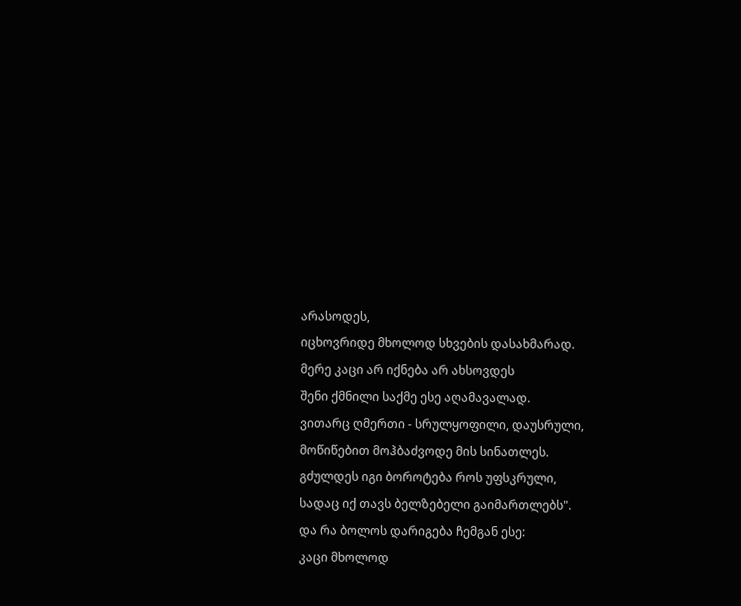არასოდეს,
იცხოვრიდე მხოლოდ სხვების დასახმარად.
მერე კაცი არ იქნება არ ახსოვდეს
შენი ქმნილი საქმე ესე აღამავალად.
ვითარც ღმერთი - სრულყოფილი, დაუსრული,
მოწიწებით მოჰბაძვოდე მის სინათლეს.
გძულდეს იგი ბოროტება როს უფსკრული,
სადაც იქ თავს ბელზებელი გაიმართლებს".
და რა ბოლოს დარიგება ჩემგან ესე:
კაცი მხოლოდ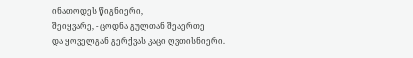ინათოდეს წიგნიერი,
შეიყვარე, - ცოდნა გულთან შეაერთე
და ყოველგან გერქვას კაცი ღვთისნიერი.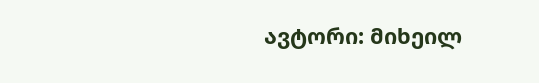ავტორი: მიხეილ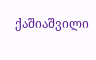ქაშიაშვილი